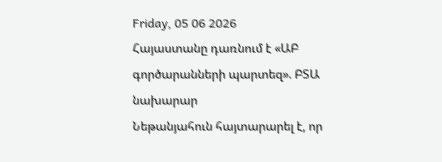Friday, 05 06 2026
Հայաստանը դառնում է «ԱԲ գործարանների պարտեզ». ԲՏԱ նախարար
Նեթանյահուն հայտարարել է, որ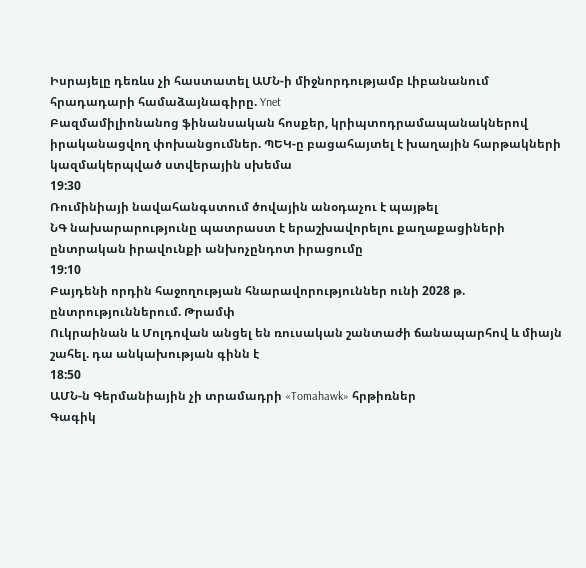Իսրայելը դեռևս չի հաստատել ԱՄՆ-ի միջնորդությամբ Լիբանանում հրադադարի համաձայնագիրը. Ynet
Բազմամիլիոնանոց ֆինանսական հոսքեր, կրիպտոդրամապանակներով իրականացվող փոխանցումներ. ՊԵԿ-ը բացահայտել է խաղային հարթակների կազմակերպված ստվերային սխեմա
19:30
Ռումինիայի նավահանգստում ծովային անօդաչու է պայթել
ՆԳ նախարարությունը պատրաստ է երաշխավորելու քաղաքացիների ընտրական իրավունքի անխոչընդոտ իրացումը
19:10
Բայդենի որդին հաջողության հնարավորություններ ունի 2028 թ. ընտրություններում. Թրամփ
Ուկրաինան և Մոլդովան անցել են ռուսական շանտաժի ճանապարհով և միայն շահել. դա անկախության գինն է
18:50
ԱՄՆ-ն Գերմանիային չի տրամադրի «Tomahawk» հրթիռներ
Գագիկ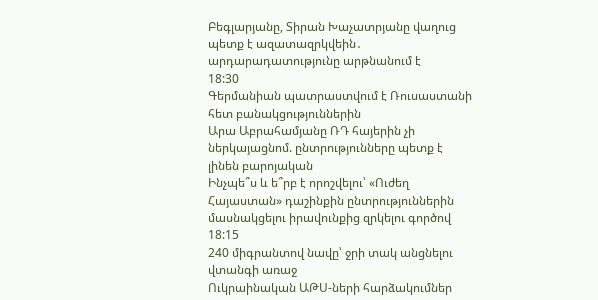Բեգլարյանը, Տիրան Խաչատրյանը վաղուց պետք է ազատազրկվեին․ արդարադատությունը արթնանում է
18:30
Գերմանիան պատրաստվում է Ռուսաստանի հետ բանակցություններին
Արա Աբրահամյանը ՌԴ հայերին չի ներկայացնոմ. ընտրությունները պետք է լինեն բարոյական
Ինչպե՞ս և ե՞րբ է որոշվելու՝ «Ուժեղ Հայաստան» դաշինքին ընտրություններին մասնակցելու իրավունքից զրկելու գործով
18:15
240 միգրանտով նավը՝ ջրի տակ անցնելու վտանգի առաջ
Ուկրաինական ԱԹՍ-ների հարձակումներ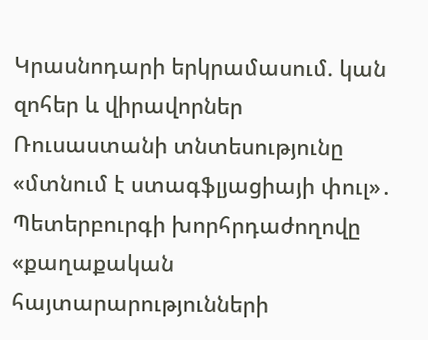Կրասնոդարի երկրամասում. կան զոհեր և վիրավորներ
Ռուսաստանի տնտեսությունը «մտնում է ստագֆլյացիայի փուլ»․ Պետերբուրգի խորհրդաժողովը «քաղաքական հայտարարությունների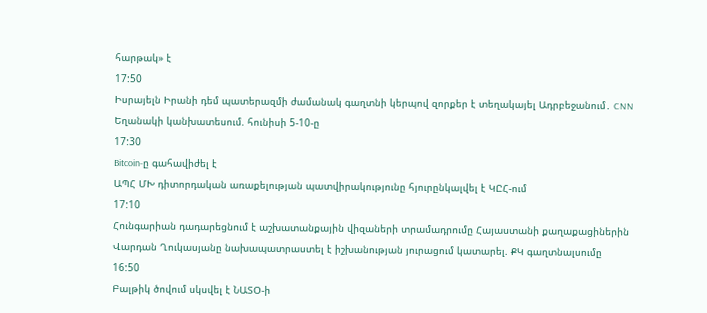հարթակ» է
17:50
Իսրայելն Իրանի դեմ պատերազմի ժամանակ գաղտնի կերպով զորքեր է տեղակայել Ադրբեջանում․ CNN
Եղանակի կանխատեսում. հունիսի 5-10-ը
17:30
Bitcoin-ը գահավիժել է
ԱՊՀ ՄԽ դիտորդական առաքելության պատվիրակությունը հյուրընկալվել է ԿԸՀ-ում
17:10
Հունգարիան դադարեցնում է աշխատանքային վիզաների տրամադրումը Հայաստանի քաղաքացիներին
Վարդան Ղուկասյանը նախապատրաստել է իշխանության յուրացում կատարել. ՔԿ գաղտնալսումը
16:50
Բալթիկ ծովում սկսվել է ՆԱՏՕ-ի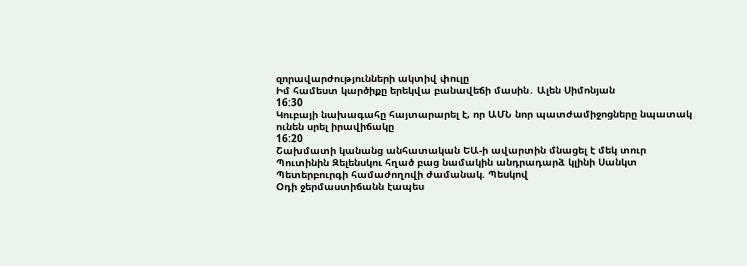զորավարժությունների ակտիվ փուլը
Իմ համեստ կարծիքը երեկվա բանավեճի մասին․ Ալեն Սիմոնյան
16:30
Կուբայի նախագահը հայտարարել է, որ ԱՄՆ նոր պատժամիջոցները նպատակ ունեն սրել իրավիճակը
16:20
Շախմատի կանանց անհատական ԵԱ-ի ավարտին մնացել է մեկ տուր
Պուտինին Զելենսկու հղած բաց նամակին անդրադարձ կլինի Սանկտ Պետերբուրգի համաժողովի ժամանակ. Պեսկով
Օդի ջերմաստիճանն էապես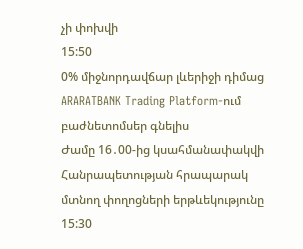չի փոխվի
15:50
0% միջնորդավճար լևերիջի դիմաց ARARATBANK Trading Platform-ում բաժնետոմսեր գնելիս
Ժամը 16․00-ից կսահմանափակվի Հանրապետության հրապարակ մտնող փողոցների երթևեկությունը
15:30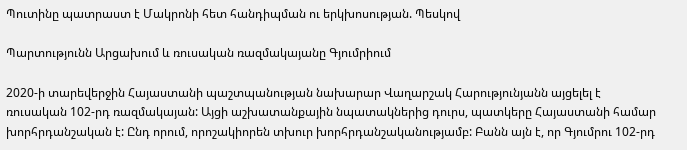Պուտինը պատրաստ է Մակրոնի հետ հանդիպման ու երկխոսության. Պեսկով

Պարտությունն Արցախում և ռուսական ռազմակայանը Գյումրիում

2020-ի տարեվերջին Հայաստանի պաշտպանության նախարար Վաղարշակ Հարությունյանն այցելել է ռուսական 102-րդ ռազմակայան: Այցի աշխատանքային նպատակներից դուրս, պատկերը Հայաստանի համար խորհրդանշական է: Ընդ որում, որոշակիորեն տխուր խորհրդանշականությամբ: Բանն այն է, որ Գյումրու 102-րդ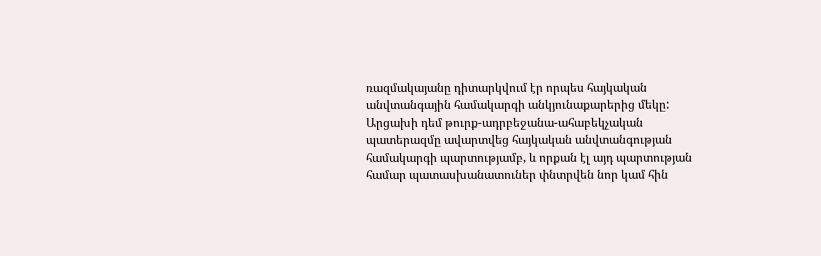ռազմակայանը դիտարկվում էր որպես հայկական անվտանգային համակարգի անկյունաքարերից մեկը: Արցախի դեմ թուրք-ադրբեջանա-ահաբեկչական պատերազմը ավարտվեց հայկական անվտանգության համակարգի պարտությամբ, և որքան էլ այդ պարտության համար պատասխանատուներ փնտրվեն նոր կամ հին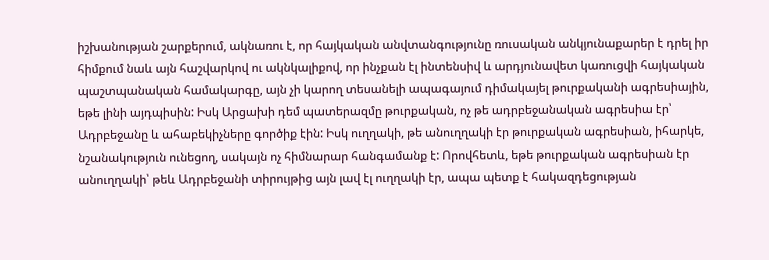իշխանության շարքերում, ակնառու է, որ հայկական անվտանգությունը ռուսական անկյունաքարեր է դրել իր հիմքում նաև այն հաշվարկով ու ակնկալիքով, որ ինչքան էլ ինտենսիվ և արդյունավետ կառուցվի հայկական պաշտպանական համակարգը, այն չի կարող տեսանելի ապագայում դիմակայել թուրքականի ագրեսիային, եթե լինի այդպիսին: Իսկ Արցախի դեմ պատերազմը թուրքական, ոչ թե ադրբեջանական ագրեսիա էր՝ Ադրբեջանը և ահաբեկիչները գործիք էին: Իսկ ուղղակի, թե անուղղակի էր թուրքական ագրեսիան, իհարկե, նշանակություն ունեցող, սակայն ոչ հիմնարար հանգամանք է: Որովհետև, եթե թուրքական ագրեսիան էր անուղղակի՝ թեև Ադրբեջանի տիրույթից այն լավ էլ ուղղակի էր, ապա պետք է հակազդեցության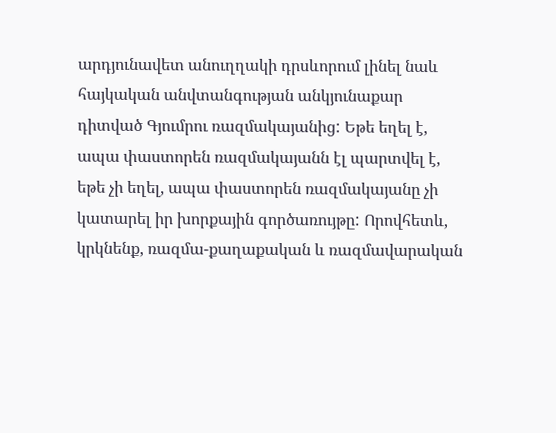արդյունավետ անուղղակի դրսևորում լինել նաև հայկական անվտանգության անկյունաքար դիտված Գյումրու ռազմակայանից: Եթե եղել է, ապա փաստորեն ռազմակայանն էլ պարտվել է, եթե չի եղել, ապա փաստորեն ռազմակայանը չի կատարել իր խորքային գործառույթը: Որովհետև, կրկնենք, ռազմա-քաղաքական և ռազմավարական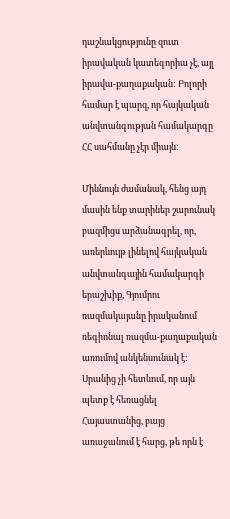դաշնակցությունը զուտ իրավական կատեգորիա չէ, այլ իրավա-քաղաքական: Բոլորի համար է պարզ, որ հայկական անվտանգության համակարգը ՀՀ սահմանը չէր միայն:

Միևնույն ժամանակ, հենց այդ մասին ենք տարիներ շարունակ բազմիցս արձանագրել, որ, առերևույթ լինելով հայկական անվտանգային համակարգի երաշխիք, Գյումրու ռազմակայանը իրականում ռեգիոնալ ռազմա-քաղաքական առումով անկենսունակ է: Սրանից չի հետևում, որ այն պետք է հեռացնել Հայաստանից, բայց առաջանում է հարց, թե որն է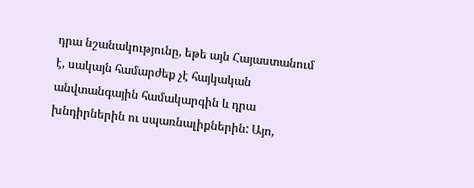դրա նշանակությունը, եթե այն Հայաստանում է, սակայն համարժեք չէ հայկական անվտանգային համակարգին և դրա խնդիրներին ու սպառնալիքներին: Այո,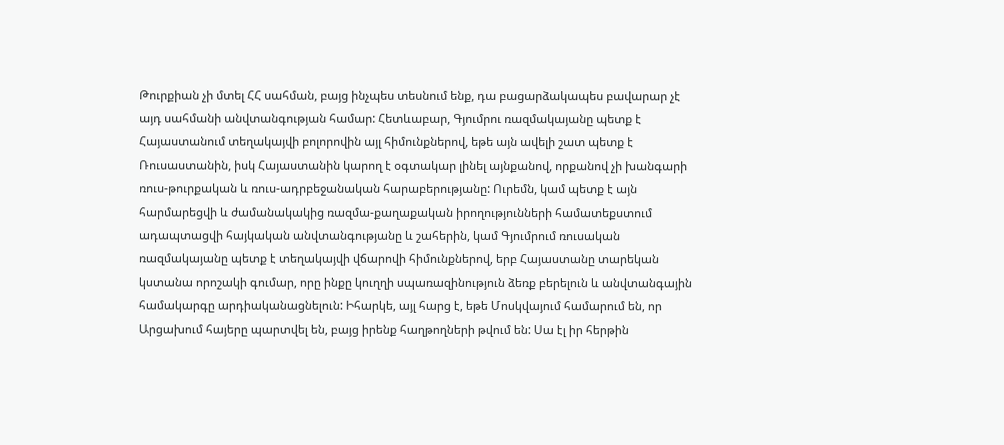Թուրքիան չի մտել ՀՀ սահման, բայց ինչպես տեսնում ենք, դա բացարձակապես բավարար չէ այդ սահմանի անվտանգության համար: Հետևաբար, Գյումրու ռազմակայանը պետք է Հայաստանում տեղակայվի բոլորովին այլ հիմունքներով, եթե այն ավելի շատ պետք է Ռուսաստանին, իսկ Հայաստանին կարող է օգտակար լինել այնքանով, որքանով չի խանգարի ռուս-թուրքական և ռուս-ադրբեջանական հարաբերությանը: Ուրեմն, կամ պետք է այն հարմարեցվի և ժամանակակից ռազմա-քաղաքական իրողությունների համատեքստում ադապտացվի հայկական անվտանգությանը և շահերին, կամ Գյումրում ռուսական ռազմակայանը պետք է տեղակայվի վճարովի հիմունքներով, երբ Հայաստանը տարեկան կստանա որոշակի գումար, որը ինքը կուղղի սպառազինություն ձեռք բերելուն և անվտանգային համակարգը արդիականացնելուն: Իհարկե, այլ հարց է, եթե Մոսկվայում համարում են, որ Արցախում հայերը պարտվել են, բայց իրենք հաղթողների թվում են: Սա էլ իր հերթին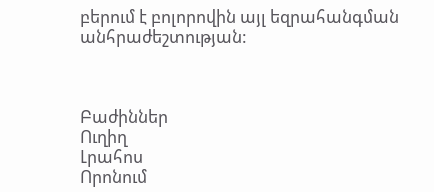բերում է բոլորովին այլ եզրահանգման անհրաժեշտության:



Բաժիններ
Ուղիղ
Լրահոս
Որոնում